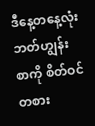ဒီနေ့တနေ့လုံး ဘတ်ဟျွန်း စာကို စိတ်ဝင်တစား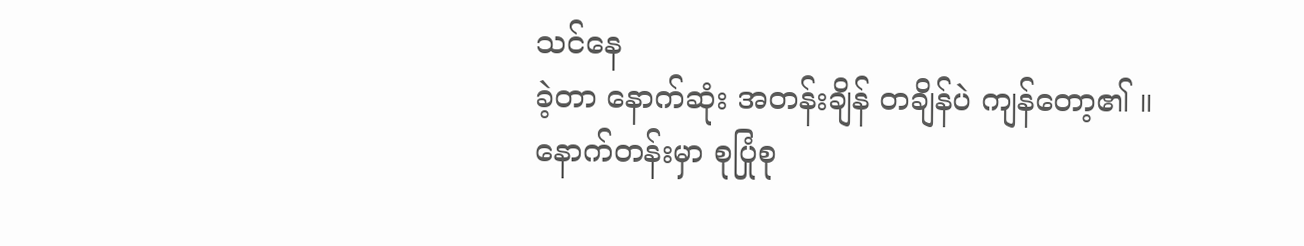သင်နေ
ခဲ့တာ နောက်ဆုံး အတန်းချိန် တချိန်ပဲ ကျန်တော့၏ ။
နောက်တန်းမှာ စုပြုံစု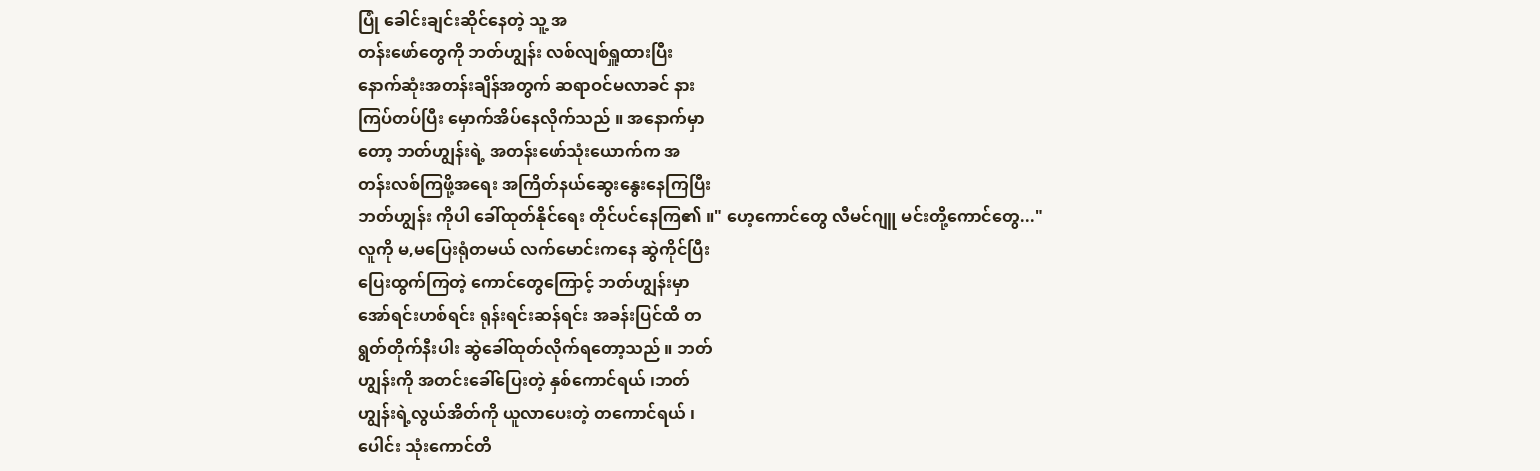ပြုံ ခေါင်းချင်းဆိုင်နေတဲ့ သူ့ အ
တန်းဖော်တွေကို ဘတ်ဟျွန်း လစ်လျစ်ရှူထားပြီး
နောက်ဆုံးအတန်းချိန်အတွက် ဆရာဝင်မလာခင် နား
ကြပ်တပ်ပြီး မှောက်အိပ်နေလိုက်သည် ။ အနောက်မှာ
တော့ ဘတ်ဟျွန်းရဲ့ အတန်းဖော်သုံးယောက်က အ
တန်းလစ်ကြဖို့အရေး အကြိတ်နယ်ဆွေးနွေးနေကြပြီး
ဘတ်ဟျွန်း ကိုပါ ခေါ်ထုတ်နိုင်ရေး တိုင်ပင်နေကြ၏ ။" ဟေ့ကောင်တွေ လီမင်ဂျူ မင်းတို့ကောင်တွေ..."
လူကို မ,မပြေးရုံတမယ် လက်မောင်းကနေ ဆွဲကိုင်ပြီး
ပြေးထွက်ကြတဲ့ ကောင်တွေကြောင့် ဘတ်ဟျွန်းမှာ
အော်ရင်းဟစ်ရင်း ရုန်းရင်းဆန်ရင်း အခန်းပြင်ထိ တ
ရွတ်တိုက်နီးပါး ဆွဲခေါ်ထုတ်လိုက်ရတော့သည် ။ ဘတ်
ဟျွန်းကို အတင်းခေါ်ပြေးတဲ့ နှစ်ကောင်ရယ် ၊ဘတ်
ဟျွန်းရဲ့လွယ်အိတ်ကို ယူလာပေးတဲ့ တကောင်ရယ် ၊
ပေါင်း သုံးကောင်တိ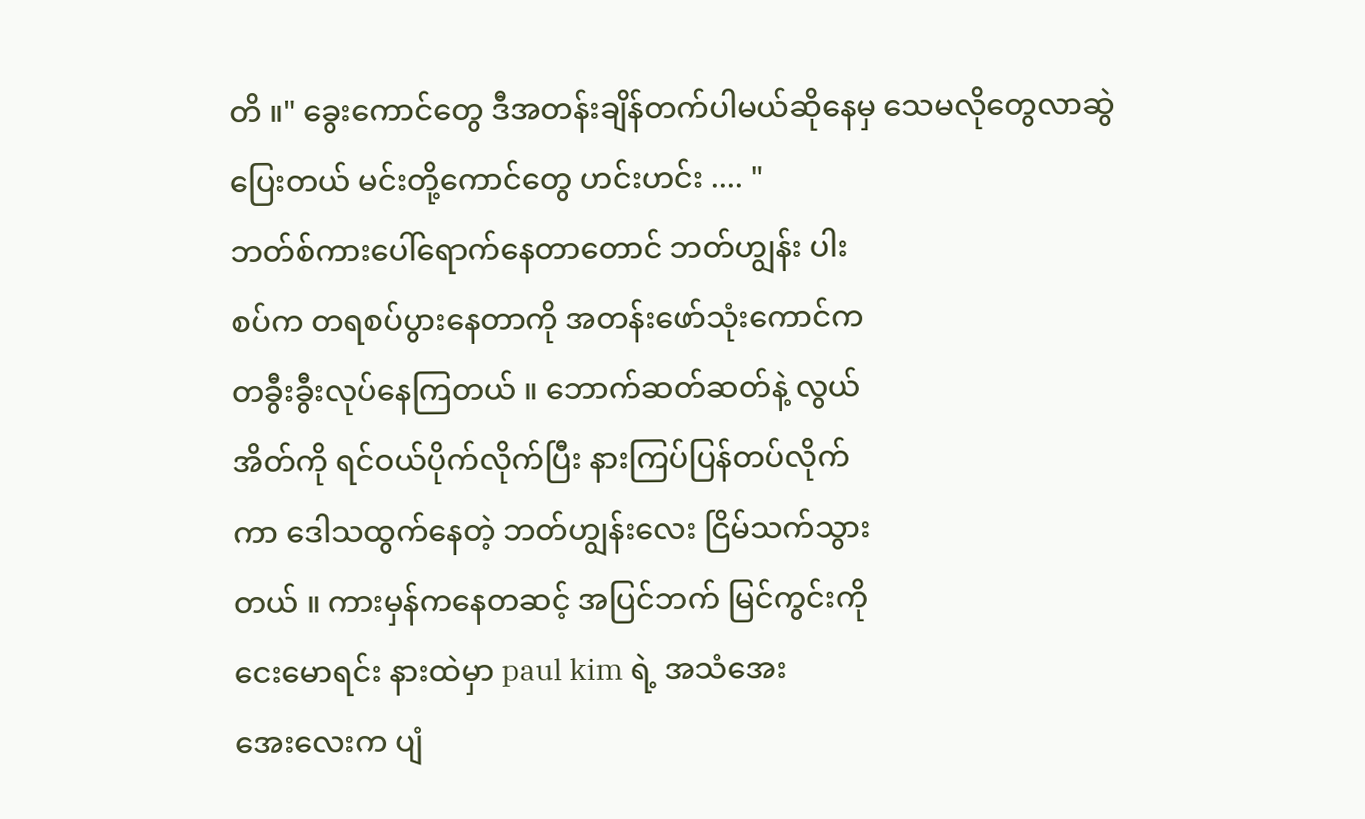တိ ။" ခွေးကောင်တွေ ဒီအတန်းချိန်တက်ပါမယ်ဆိုနေမှ သေမလိုတွေလာဆွဲပြေးတယ် မင်းတို့ကောင်တွေ ဟင်းဟင်း .... "
ဘတ်စ်ကားပေါ်ရောက်နေတာတောင် ဘတ်ဟျွန်း ပါး
စပ်က တရစပ်ပွားနေတာကို အတန်းဖော်သုံးကောင်က
တခွီးခွီးလုပ်နေကြတယ် ။ ဘောက်ဆတ်ဆတ်နဲ့ လွယ်
အိတ်ကို ရင်ဝယ်ပိုက်လိုက်ပြီး နားကြပ်ပြန်တပ်လိုက်
ကာ ဒေါသထွက်နေတဲ့ ဘတ်ဟျွန်းလေး ငြိမ်သက်သွား
တယ် ။ ကားမှန်ကနေတဆင့် အပြင်ဘက် မြင်ကွင်းကို
ငေးမောရင်း နားထဲမှာ paul kim ရဲ့ အသံအေး
အေးလေးက ပျံ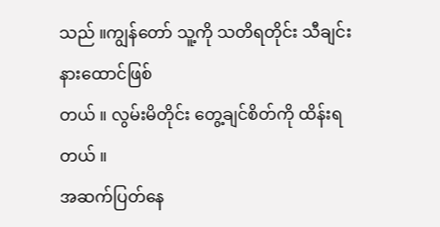သည် ။ကျွန်တော် သူ့ကို သတိရတိုင်း သီချင်း နားထောင်ဖြစ်
တယ် ။ လွမ်းမိတိုင်း တွေ့ချင်စိတ်ကို ထိန်းရတယ် ။
အဆက်ပြတ်နေ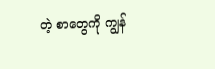တဲ့ စာတွေကို ကျွန်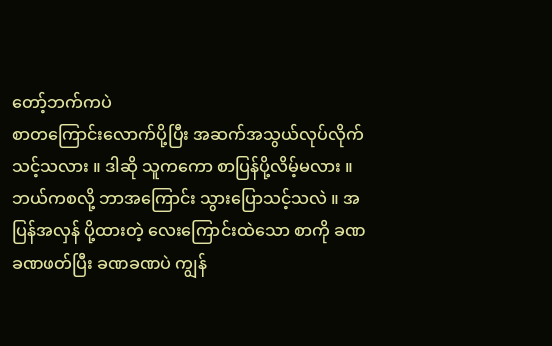တော့်ဘက်ကပဲ
စာတကြောင်းလောက်ပို့ပြီး အဆက်အသွယ်လုပ်လိုက်
သင့်သလား ။ ဒါဆို သူကကော စာပြန်ပို့လိမ့်မလား ။
ဘယ်ကစလို့ ဘာအကြောင်း သွားပြောသင့်သလဲ ။ အ
ပြန်အလှန် ပို့ထားတဲ့ လေးကြောင်းထဲသော စာကို ခဏ
ခဏဖတ်ပြီး ခဏခဏပဲ ကျွန်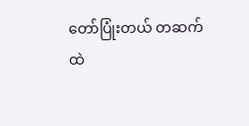တော်ပြုံးတယ် တဆက်
ထဲ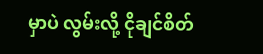မှာပဲ လွမ်းလို့ ငိုချင်စိတ်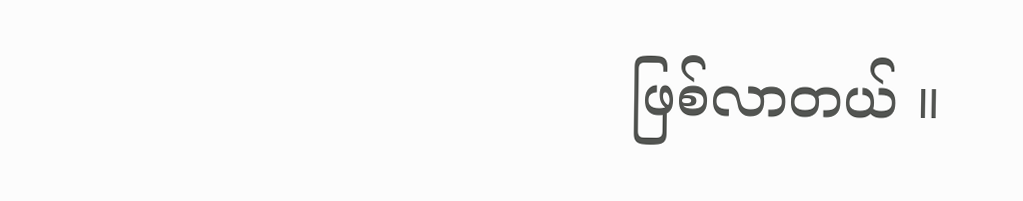ဖြစ်လာတယ် ။